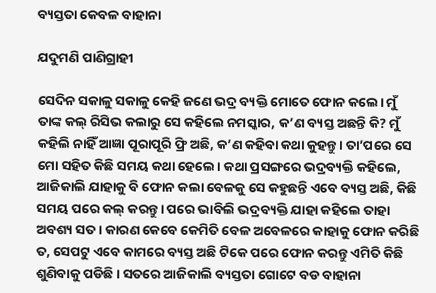ବ୍ୟସ୍ତତା କେବଳ ବାହାନା

ଯଦୁମଣି ପାଣିଗ୍ରାହୀ

ସେଦିନ ସକାଳୁ ସକାଳୁ କେହି ଜଣେ ଭଦ୍ର ବ୍ୟକ୍ତି ମୋତେ ଫୋନ କଲେ। ମୁଁ ତାଙ୍କ କଲ୍‌ ରିସିଭ କଲାରୁ ସେ କହିଲେ ନମସ୍କାର, କ’ଣ ବ୍ୟସ୍ତ ଅଛନ୍ତି କି? ମୁଁ କହିଲି ନାହିଁ ଆଜ୍ଞା ପୂରାପୂରି ଫ୍ରି ଅଛି, କ’ଣ କହିବା କଥା କୁହନ୍ତୁ। ତା’ପରେ ସେ ମୋ ସହିତ କିଛି ସମୟ କଥା ହେଲେ। କଥା ପ୍ରସଙ୍ଗରେ ଭଦ୍ରବ୍ୟକ୍ତି କହିଲେ, ଆଜିକାଲି ଯାହାକୁ ବି ଫୋନ କଲା ବେଳକୁ ସେ କହୁଛନ୍ତି ଏବେ ବ୍ୟସ୍ତ ଅଛି, କିଛି ସମୟ ପରେ କଲ୍‌ କରନ୍ତୁ। ପରେ ଭାବିଲି ଭଦ୍ରବ୍ୟକ୍ତି ଯାହା କହିଲେ ତାହା ଅବଶ୍ୟ ସତ । କାରଣ କେବେ କେମିତି ବେଳ ଅବେଳରେ କାହାକୁ ଫୋନ କରିଛି ତ, ସେପଟୁ ଏବେ କାମରେ ବ୍ୟସ୍ତ ଅଛି ଟିକେ ପରେ ଫୋନ କରନ୍ତୁ ଏମିତି କିଛି ଶୁଣିବାକୁ ପଡିଛି। ସତରେ ଆଜିକାଲି ବ୍ୟସ୍ତତା ଗୋଟେ ବଡ ବାହାନା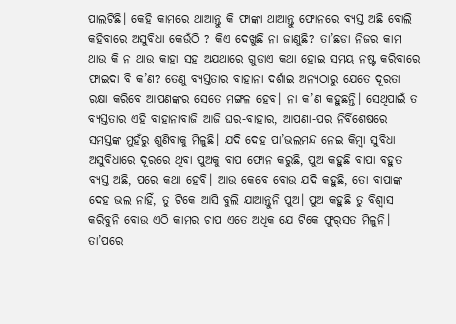ପାଲଟିଛି। କେହି କାମରେ ଥାଆନ୍ତୁ କି ଫାଙ୍କା ଥାଆନ୍ତୁ ଫୋନରେ ବ୍ୟସ୍ତ ଅଛି ବୋଲି କହିବାରେ ଅସୁବିଧା କେଉଁଠି ? କିଏ ଦେଖୁଛି ନା ଜାଣୁଛି? ତା’ଛଡା ନିଜର କାମ ଥାଉ କି ନ ଥାଉ କାହା ସହ ଅଯଥାରେ ଗୁଡାଏ କଥା ହୋଇ ସମୟ ନଷ୍ଟ କରିବାରେ ଫାଇଦା ବି କ’ଣ? ତେଣୁ ବ୍ୟସ୍ତତାର ବାହାନା ଦର୍ଶାଇ ଅନ୍ୟଠାରୁ ଯେତେ ଦୂରତା ରକ୍ଷା କରିବେ ଆପଣଙ୍କର ସେତେ ମଙ୍ଗଳ ହେବ। ନା କ’ଣ କହୁଛନ୍ତି। ସେଥିପାଇଁ ତ ବ୍ୟସ୍ତତାର ଏହି ବାହାନାବାଜି ଆଜି ଘର-ବାହାର, ଆପଣା-ପର ନିର୍ବିଶେଷରେ ସମସ୍ତଙ୍କ ମୁହଁରୁ ଶୁଣିବାକୁ ମିଳୁଛି। ଯଦି ଦେହ ପା’ଭଲମନ୍ଦ ନେଇ କିମ୍ବା ସୁବିଧା ଅସୁବିଧାରେ ଦୂରରେ ଥିବା ପୁଅକୁ ବାପ ଫୋନ କରୁଛି, ପୁଅ କହୁଛି ବାପା ବହୁତ ବ୍ୟସ୍ତ ଅଛି, ପରେ କଥା ହେବି। ଆଉ କେବେ ବୋଉ ଯଦି କହୁଛି, ତୋ ବାପାଙ୍କ ଦେହ ଭଲ ନାହିଁ, ତୁ ଟିକେ ଆସି ବୁଲି ଯାଆନ୍ତୁନି ପୁଅ। ପୁଅ କହୁଛି ତୁ ବିଶ୍ୱାସ କରିବୁନି ବୋଉ ଏଠି କାମର ଚାପ ଏତେ ଅଧିକ ଯେ ଟିକେ ଫୁର୍‌ସତ ମିଳୁନି। ତା’ପରେ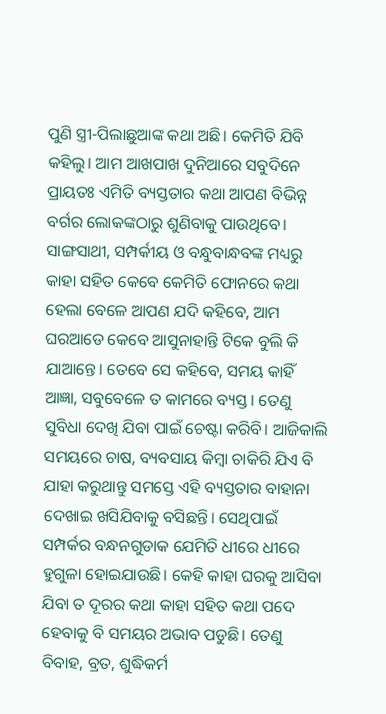ପୁଣି ସ୍ତ୍ରୀ-ପିଲାଛୁଆଙ୍କ କଥା ଅଛି। କେମିତି ଯିବି କହିଲୁ। ଆମ ଆଖପାଖ ଦୁନିଆରେ ସବୁଦିନେ ପ୍ରାୟତଃ ଏମିତି ବ୍ୟସ୍ତତାର କଥା ଆପଣ ବିଭିନ୍ନ ବର୍ଗର ଲୋକଙ୍କଠାରୁ ଶୁଣିବାକୁ ପାଉଥିବେ। ସାଙ୍ଗସାଥୀ, ସମ୍ପର୍କୀୟ ଓ ବନ୍ଧୁବାନ୍ଧବଙ୍କ ମଧ୍ୟରୁ କାହା ସହିତ କେବେ କେମିତି ଫୋନରେ କଥା ହେଲା ବେଳେ ଆପଣ ଯଦି କହିବେ, ଆମ ଘରଆଡେ କେବେ ଆସୁନାହାନ୍ତି ଟିକେ ବୁଲି କି ଯାଆନ୍ତେ। ତେବେ ସେ କହିବେ, ସମୟ କାହିଁ ଆଜ୍ଞା, ସବୁବେଳେ ତ କାମରେ ବ୍ୟସ୍ତ । ତେଣୁ ସୁବିଧା ଦେଖି ଯିବା ପାଇଁ ଚେଷ୍ଟା କରିବି। ଆଜିକାଲି ସମୟରେ ଚାଷ, ବ୍ୟବସାୟ କିମ୍ବା ଚାକିରି ଯିଏ ବି ଯାହା କରୁଥାନ୍ତୁ ସମସ୍ତେ ଏହି ବ୍ୟସ୍ତତାର ବାହାନା ଦେଖାଇ ଖସିଯିବାକୁ ବସିଛନ୍ତି। ସେଥିପାଇଁ ସମ୍ପର୍କର ବନ୍ଧନଗୁଡାକ ଯେମିତି ଧୀରେ ଧୀରେ ହୁଗୁଳା ହୋଇଯାଉଛି। କେହି କାହା ଘରକୁ ଆସିବା ଯିବା ତ ଦୂରର କଥା କାହା ସହିତ କଥା ପଦେ ହେବାକୁ ବି ସମୟର ଅଭାବ ପଡୁଛି। ତେଣୁ ବିବାହ, ବ୍ରତ, ଶୁଦ୍ଧିକର୍ମ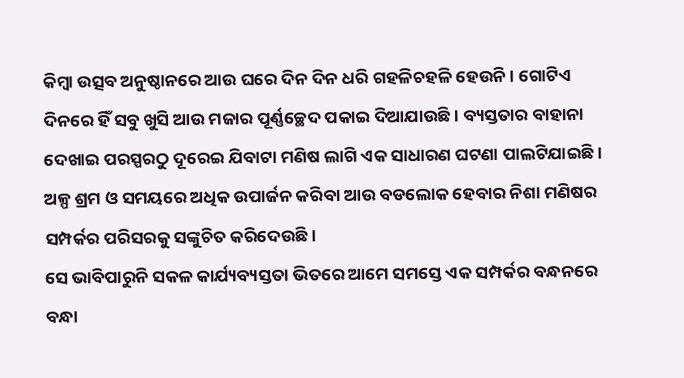କିମ୍ବା ଉତ୍ସବ ଅନୁଷ୍ଠାନରେ ଆଉ ଘରେ ଦିନ ଦିନ ଧରି ଗହଳିଚହଳି ହେଉନି। ଗୋଟିଏ ଦିନରେ ହିଁ ସବୁ ଖୁସି ଆଉ ମଜାର ପୂର୍ଣ୍ଣଚ୍ଛେଦ ପକାଇ ଦିଆଯାଉଛି। ବ୍ୟସ୍ତତାର ବାହାନା ଦେଖାଇ ପରସ୍ପରଠୁ ଦୂରେଇ ଯିବାଟା ମଣିଷ ଲାଗି ଏକ ସାଧାରଣ ଘଟଣା ପାଲଟିଯାଇଛି। ଅଳ୍ପ ଶ୍ରମ ଓ ସମୟରେ ଅଧିକ ଉପାର୍ଜନ କରିବା ଆଉ ବଡଲୋକ ହେବାର ନିଶା ମଣିଷର ସମ୍ପର୍କର ପରିସରକୁ ସଙ୍କୁଚିତ କରିଦେଉଛି।
ସେ ଭାବିପାରୁନି ସକଳ କାର୍ଯ୍ୟବ୍ୟସ୍ତତା ଭିତରେ ଆମେ ସମସ୍ତେ ଏକ ସମ୍ପର୍କର ବନ୍ଧନରେ ବନ୍ଧା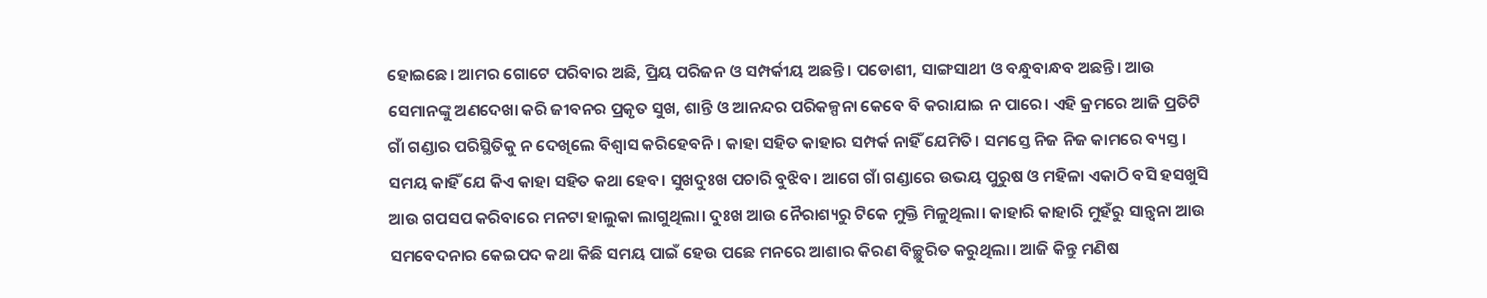ହୋଇଛେ। ଆମର ଗୋଟେ ପରିବାର ଅଛି, ପ୍ରିୟ ପରିଜନ ଓ ସମ୍ପର୍କୀୟ ଅଛନ୍ତି। ପଡୋଶୀ, ସାଙ୍ଗସାଥୀ ଓ ବନ୍ଧୁବାନ୍ଧବ ଅଛନ୍ତି। ଆଉ ସେମାନଙ୍କୁ ଅଣଦେଖା କରି ଜୀବନର ପ୍ରକୃତ ସୁଖ, ଶାନ୍ତି ଓ ଆନନ୍ଦର ପରିକଳ୍ପନା କେବେ ବି କରାଯାଇ ନ ପାରେ। ଏହି କ୍ରମରେ ଆଜି ପ୍ରତିଟି ଗାଁ ଗଣ୍ଡାର ପରିସ୍ଥିତିକୁ ନ ଦେଖିଲେ ବିଶ୍ୱାସ କରିହେବନି। କାହା ସହିତ କାହାର ସମ୍ପର୍କ ନାହିଁ ଯେମିତି। ସମସ୍ତେ ନିଜ ନିଜ କାମରେ ବ୍ୟସ୍ତ। ସମୟ କାହିଁ ଯେ କିଏ କାହା ସହିତ କଥା ହେବ। ସୁଖଦୁଃଖ ପଚାରି ବୁଝିବ। ଆଗେ ଗାଁ ଗଣ୍ଡାରେ ଉଭୟ ପୁରୁଷ ଓ ମହିଳା ଏକାଠି ବସି ହସଖୁସି ଆଉ ଗପସପ କରିବାରେ ମନଟା ହାଲୁକା ଲାଗୁଥିଲା। ଦୁଃଖ ଆଉ ନୈରାଶ୍ୟରୁ ଟିକେ ମୁକ୍ତି ମିଳୁଥିଲା। କାହାରି କାହାରି ମୁହଁରୁ ସାନ୍ତ୍ୱନା ଆଉ ସମବେଦନାର କେଇପଦ କଥା କିଛି ସମୟ ପାଇଁ ହେଉ ପଛେ ମନରେ ଆଶାର କିରଣ ବିଚ୍ଛୁରିତ କରୁଥିଲା। ଆଜି କିନ୍ତୁ ମଣିଷ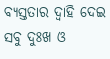ବ୍ୟସ୍ତତାର ଦ୍ୱାହି ଦେଇ ସବୁ ଦୁଃଖ ଓ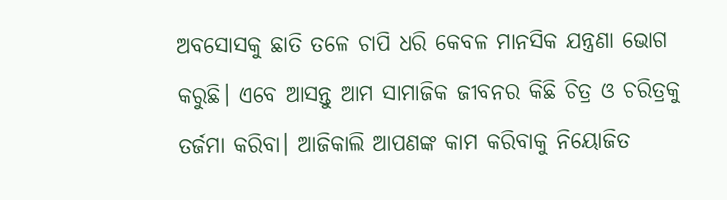ଅବସୋସକୁ ଛାତି ତଳେ ଚାପି ଧରି କେବଳ ମାନସିକ ଯନ୍ତ୍ରଣା ଭୋଗ କରୁଛି। ଏବେ ଆସନ୍ତୁ ଆମ ସାମାଜିକ ଜୀବନର କିଛି ଚିତ୍ର ଓ ଚରିତ୍ରକୁ ତର୍ଜମା କରିବା। ଆଜିକାଲି ଆପଣଙ୍କ କାମ କରିବାକୁ ନିୟୋଜିତ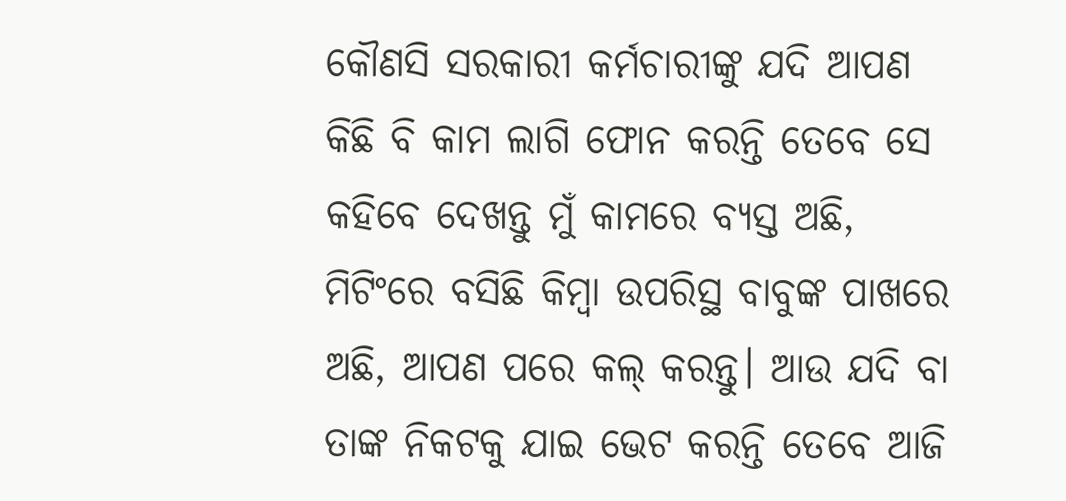କୌଣସି ସରକାରୀ କର୍ମଚାରୀଙ୍କୁ ଯଦି ଆପଣ କିଛି ବି କାମ ଲାଗି ଫୋନ କରନ୍ତି ତେବେ ସେ କହିବେ ଦେଖନ୍ତୁ ମୁଁ କାମରେ ବ୍ୟସ୍ତ ଅଛି, ମିଟିଂରେ ବସିଛି କିମ୍ବା ଉପରିସ୍ଥ ବାବୁଙ୍କ ପାଖରେ ଅଛି, ଆପଣ ପରେ କଲ୍‌ କରନ୍ତୁ। ଆଉ ଯଦି ବା ତାଙ୍କ ନିକଟକୁ ଯାଇ ଭେଟ କରନ୍ତି ତେବେ ଆଜି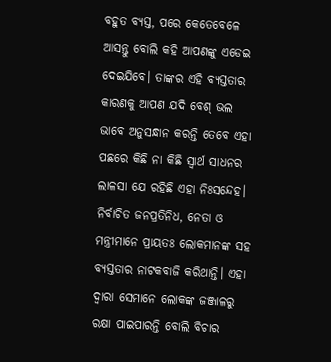ବହୁତ ବ୍ୟସ୍ତ, ପରେ କେତେବେଳେ ଆସନ୍ତୁ ବୋଲି କହି ଆପଣଙ୍କୁ ଏଡେଇ ଦେଇଯିବେ। ତାଙ୍କର ଏହି ବ୍ୟସ୍ତତାର କାରଣକୁ ଆପଣ ଯଦି ବେଶ୍‌ ଭଲ ଭାବେ ଅନୁସନ୍ଧାନ କରନ୍ତି ତେବେ ଏହା ପଛରେ କିଛି ନା କିଛି ସ୍ବାର୍ଥ ସାଧନର ଲାଳସା ଯେ ରହିଛି ଏହା ନିଃସନ୍ଦେହ। ନିର୍ବାଚିତ ଜନପ୍ରତିନିଧ, ନେତା ଓ ମନ୍ତ୍ରୀମାନେ ପ୍ରାୟତଃ ଲୋକମାନଙ୍କ ସହ ବ୍ୟସ୍ତତାର ନାଟକବାଜି କରିଥାନ୍ତି। ଏହା ଦ୍ୱାରା ସେମାନେ ଲୋକଙ୍କ ଜଞ୍ଜାଳରୁ ରକ୍ଷା ପାଇପାରନ୍ତି ବୋଲି ବିଚାର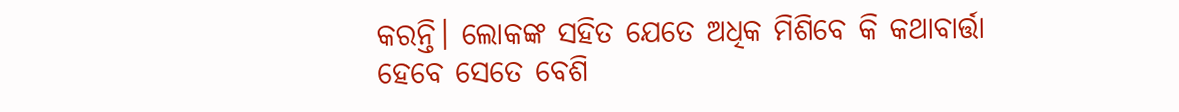କରନ୍ତି। ଲୋକଙ୍କ ସହିତ ଯେତେ ଅଧିକ ମିଶିବେ କି କଥାବାର୍ତ୍ତା ହେବେ ସେତେ ବେଶି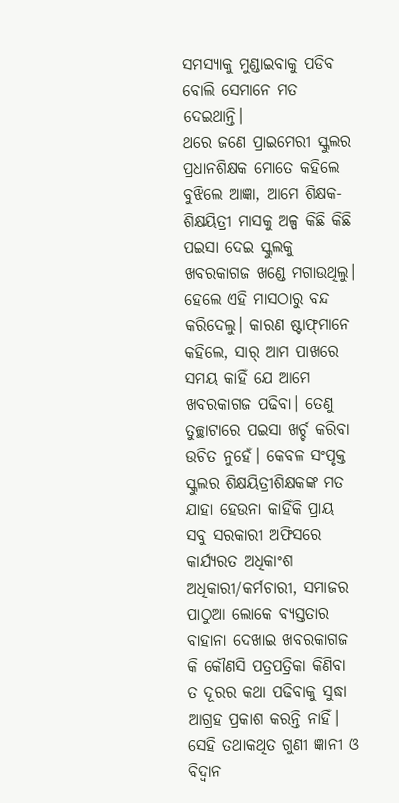ସମସ୍ୟାକୁ ମୁଣ୍ଡାଇବାକୁ ପଡିବ ବୋଲି ସେମାନେ ମତ ଦେଇଥାନ୍ତି।
ଥରେ ଜଣେ ପ୍ରାଇମେରୀ ସ୍କୁଲର ପ୍ରଧାନଶିକ୍ଷକ ମୋତେ କହିଲେ ବୁଝିଲେ ଆଜ୍ଞା, ଆମେ ଶିକ୍ଷକ-ଶିକ୍ଷୟିତ୍ରୀ ମାସକୁ ଅଳ୍ପ କିଛି କିଛି ପଇସା ଦେଇ ସ୍କୁଲକୁ ଖବରକାଗଜ ଖଣ୍ଡେ ମଗାଉଥିଲୁ। ହେଲେ ଏହି ମାସଠାରୁ ବନ୍ଦ କରିଦେଲୁ। କାରଣ ଷ୍ଟାଫ୍‌ମାନେ କହିଲେ, ସାର୍‌ ଆମ ପାଖରେ ସମୟ କାହିଁ ଯେ ଆମେ ଖବରକାଗଜ ପଢିବା। ତେଣୁ ତୁଚ୍ଛାଟାରେ ପଇସା ଖର୍ଚ୍ଚ କରିବା ଉଚିତ ନୁହେଁ। କେବଳ ସଂପୃକ୍ତ ସ୍କୁଲର ଶିକ୍ଷୟିତ୍ରୀଶିକ୍ଷକଙ୍କ ମତ ଯାହା ହେଉନା କାହିଁକି ପ୍ରାୟ ସବୁ ସରକାରୀ ଅଫିସରେ କାର୍ଯ୍ୟରତ ଅଧିକାଂଶ ଅଧିକାରୀ/କର୍ମଚାରୀ, ସମାଜର ପାଠୁଆ ଲୋକେ ବ୍ୟସ୍ତତାର ବାହାନା ଦେଖାଇ ଖବରକାଗଜ କି କୌଣସି ପତ୍ରପତ୍ରିକା କିଣିବା ତ ଦୂରର କଥା ପଢିବାକୁ ସୁଦ୍ଧା ଆଗ୍ରହ ପ୍ରକାଶ କରନ୍ତି ନାହିଁ। ସେହି ତଥାକଥିତ ଗୁଣୀ ଜ୍ଞାନୀ ଓ ବିଦ୍ୱାନ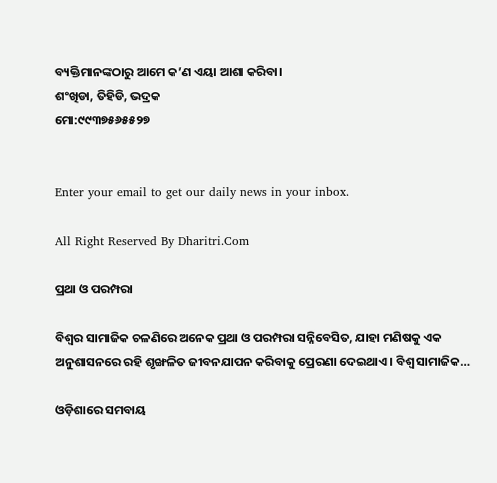ବ୍ୟକ୍ତିମାନଙ୍କଠାରୁ ଆମେ କ’ଣ ଏୟା ଆଶା କରିବା।
ଶଂଖିଡା, ତିହିଡି, ଭଦ୍ରକ
ମୋ:୯୯୩୭୫୬୫୫୨୭


Enter your email to get our daily news in your inbox.

All Right Reserved By Dharitri.Com

ପ୍ରଥା ଓ ପରମ୍ପରା

ବିଶ୍ୱର ସାମାଜିକ ଚଳଣିରେ ଅନେକ ପ୍ରଥା ଓ ପରମ୍ପରା ସନ୍ନିବେସିତ, ଯାହା ମଣିଷକୁ ଏକ ଅନୁଶାସନରେ ରହି ଶୃଙ୍ଖଳିତ ଜୀବନଯାପନ କରିବାକୁ ପ୍ରେରଣା ଦେଇଥାଏ। ବିଶ୍ୱ ସାମାଜିକ…

ଓଡ଼ିଶାରେ ସମବାୟ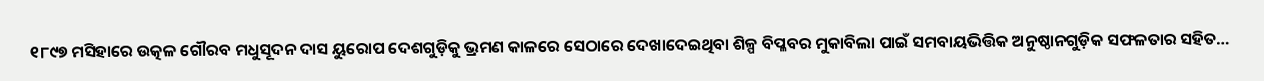୧୮୯୭ ମସିହାରେ ଉତ୍କଳ ଗୌରବ ମଧୁସୂଦନ ଦାସ ୟୁରୋପ ଦେଶଗୁଡ଼ିକୁ ଭ୍ରମଣ କାଳରେ ସେଠାରେ ଦେଖାଦେଇଥିବା ଶିଳ୍ପ ବିପ୍ଳବର ମୁକାବିଲା ପାଇଁ ସମବାୟଭିତ୍ତିକ ଅନୁଷ୍ଠାନଗୁଡ଼ିକ ସଫଳତାର ସହିତ…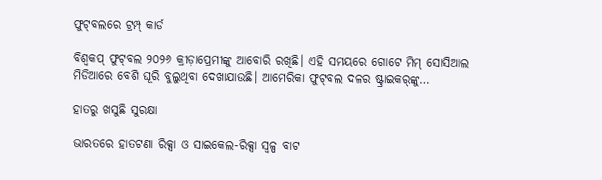ଫୁଟ୍‌ବଲରେ ଟ୍ରମ୍ପ୍‌ କାର୍ଡ

ବିଶ୍ୱକପ୍‌ ଫୁଟ୍‌ବଲ ୨୦୨୬ କ୍ରୀଡ଼ାପ୍ରେମୀଙ୍କୁ ଆବୋରି ରଖିଛି। ଏହି ସମୟରେ ଗୋଟେ ମିମ୍‌ ସୋସିଆଲ ମିଡିଆରେ ବେଶି ଘୂରି ବୁଲୁଥିବା ଦେଖାଯାଉଛି। ଆମେରିକା ଫୁଟ୍‌ବଲ ଦଳର ଷ୍ଟ୍ରାଇକର୍‌ଙ୍କୁ…

ହାତରୁ ଖସୁଛି ସୁରକ୍ଷା

ଭାରତରେ ହାତଟଣା ରିକ୍ସା ଓ ସାଇକେଲ-ରିକ୍ସା ସ୍ବଳ୍ପ ବାଟ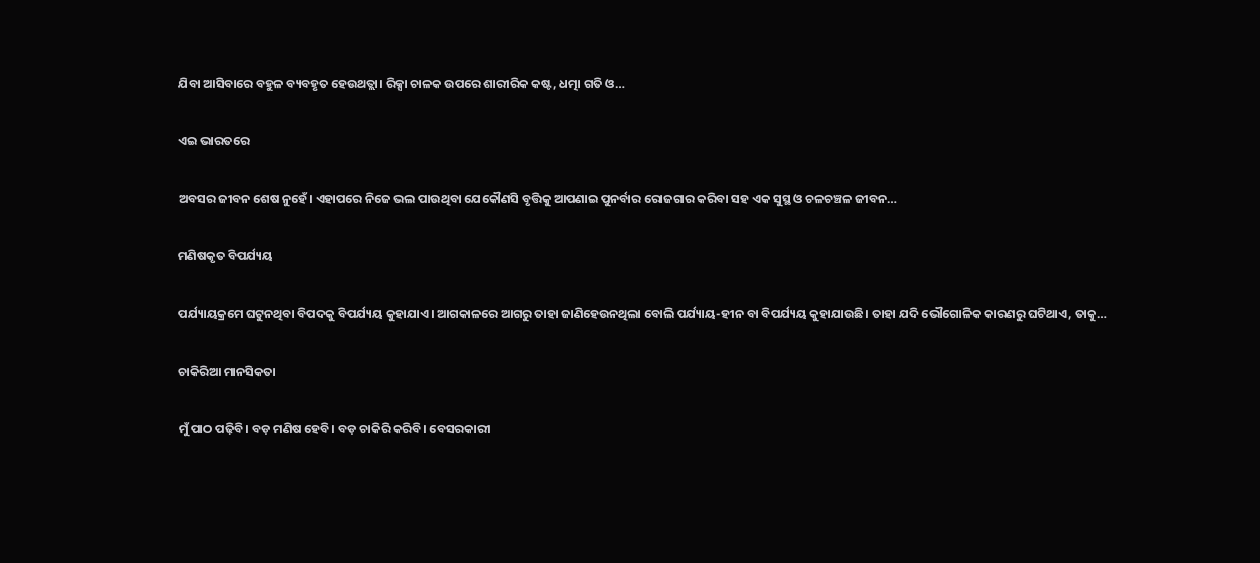ଯିବା ଆସିବାରେ ବହୁଳ ବ୍ୟବହୃତ ହେଉଥତ୍ଲା। ରିକ୍ସା ଚାଳକ ଉପରେ ଶାରୀରିକ କଷ୍ଟ, ଧତ୍ମା ଗତି ଓ…

ଏଇ ଭାରତରେ

ଅବସର ଜୀବନ ଶେଷ ନୁହେଁ। ଏହାପରେ ନିଜେ ଭଲ ପାଉଥିବା ଯେକୌଣସି ବୃତ୍ତିକୁ ଆପଣାଇ ପୁନର୍ବାର ରୋଜଗାର କରିବା ସହ ଏକ ସୁସ୍ଥ ଓ ଚଳଚଞ୍ଚଳ ଜୀବନ…

ମଣିଷକୃତ ବିପର୍ଯ୍ୟୟ

ପର୍ଯ୍ୟାୟକ୍ରମେ ଘଟୁନଥିବା ବିପଦକୁ ବିପର୍ଯ୍ୟୟ କୁହାଯାଏ। ଆଗକାଳରେ ଆଗରୁ ତାହା ଜାଣିହେଉନଥିଲା ବୋଲି ପର୍ଯ୍ୟାୟ-ହୀନ ବା ବିପର୍ଯ୍ୟୟ କୁହାଯାଉଛି। ତାହା ଯଦି ଭୌଗୋଳିକ କାରଣରୁ ଘଟିଥାଏ, ତାକୁ…

ଚାକିରିଆ ମାନସିକତା

ମୁଁ ପାଠ ପଢ଼ିବି। ବଡ଼ ମଣିଷ ହେବି। ବଡ଼ ଚାକିରି କରିବି। ବେସରକାରୀ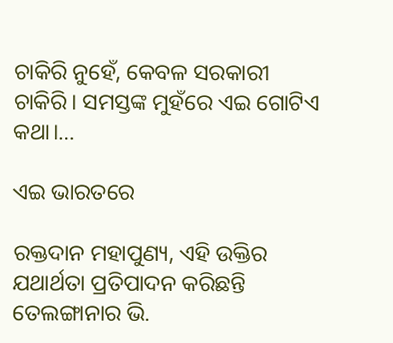ଚାକିରି ନୁହେଁ, କେବଳ ସରକାରୀ ଚାକିରି। ସମସ୍ତଙ୍କ ମୁହଁରେ ଏଇ ଗୋଟିଏ କଥା।…

ଏଇ ଭାରତରେ

ରକ୍ତଦାନ ମହାପୁଣ୍ୟ, ଏହି ଉକ୍ତିର ଯଥାର୍ଥତା ପ୍ରତିପାଦନ କରିଛନ୍ତି ତେଲଙ୍ଗାନାର ଭି.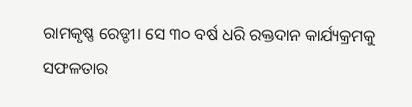ରାମକୃଷ୍ଣ ରେଡ୍ଡୀ। ସେ ୩୦ ବର୍ଷ ଧରି ରକ୍ତଦାନ କାର୍ଯ୍ୟକ୍ରମକୁ ସଫଳତାର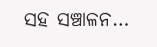ସହ ସଞ୍ଚାଳନ…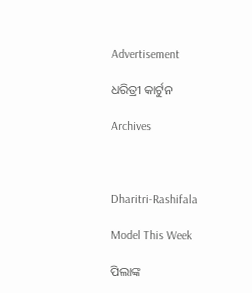Advertisement

ଧରିତ୍ରୀ କାର୍ଟୁନ

Archives



Dharitri-Rashifala

Model This Week

ପିଲାଙ୍କ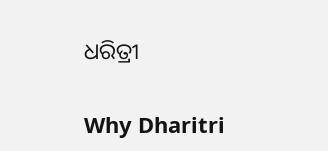ଧରିତ୍ରୀ

Why Dharitri